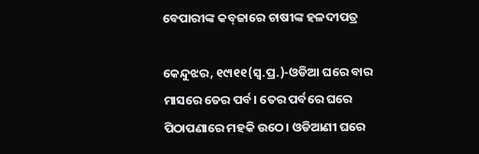ବେପାରୀଙ୍କ କବ୍‌ଜାରେ ଚାଷୀଙ୍କ ହଳଦୀପତ୍ର

କେନ୍ଦୁଝର, ୧୯ା୧୧(ସ୍ବ.ପ୍ର.)-ଓଡିଆ ଘରେ ବାର ମାସରେ ତେର ପର୍ବ। ତେର ପର୍ବରେ ଘରେ ପିଠାପଣାରେ ମହକି ଉଠେ। ଓଡିଆଣୀ ଘରେ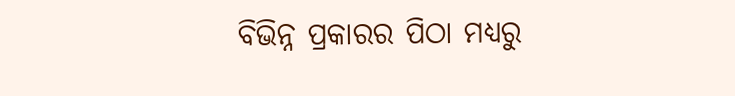ବିଭିନ୍ନ ପ୍ରକାରର ପିଠା ମଧ୍ୟରୁ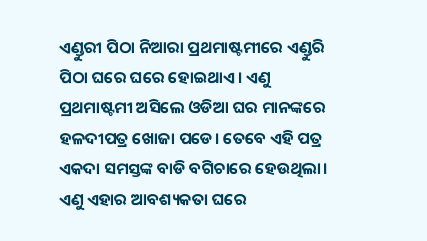ଏଣ୍ଡୁରୀ ପିଠା ନିଆରା ପ୍ରଥମାଷ୍ଟମୀରେ ଏଣ୍ଡୁରି ପିଠା ଘରେ ଘରେ ହୋଇଥାଏ। ଏଣୁ ପ୍ରଥମାଷ୍ଟମୀ ଅସିଲେ ଓଡିଆ ଘର ମାନଙ୍କରେ ହଳଦୀପତ୍ର ଖୋଜା ପଡେ। ତେବେ ଏହି ପତ୍ର ଏକଦା ସମସ୍ତଙ୍କ ବାଡି ବଗିଚାରେ ହେଉଥିଲା। ଏଣୁ ଏହାର ଆବଶ୍ୟକତା ଘରେ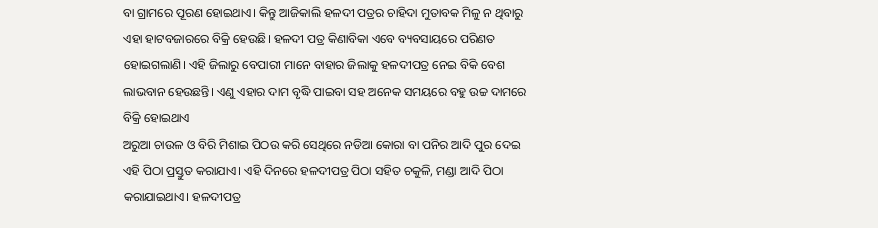ବା ଗ୍ରାମରେ ପୂରଣ ହୋଇଥାଏ। କିନ୍ତୁ ଆଜିକାଲି ହଳଦୀ ପତ୍ରର ଚାହିଦା ମୁତାବକ ମିଳୁ ନ ଥିବାରୁ ଏହା ହାଟବଜାରରେ ବିକ୍ରି ହେଉଛି। ହଳଦୀ ପତ୍ର କିଣାବିକା ଏବେ ବ୍ୟବସାୟରେ ପରିଣତ ହୋଇଗଲାଣି। ଏହି ଜିଲାରୁ ବେପାରୀ ମାନେ ବାହାର ଜିଲାକୁ ହଳଦୀପତ୍ର ନେଇ ବିକି ବେଶ ଲାଭବାନ ହେଉଛନ୍ତି। ଏଣୁ ଏହାର ଦାମ ବୃଦ୍ଧି ପାଇବା ସହ ଅନେକ ସମୟରେ ବହୁ ଉଚ୍ଚ ଦାମରେ ବିକ୍ରି ହୋଇଥାଏ
ଅରୁଆ ଚାଉଳ ଓ ବିରି ମିଶାଇ ପିଠଉ କରି ସେଥିରେ ନଡିଆ କୋରା ବା ପନିର ଆଦି ପୁର ଦେଇ ଏହି ପିଠା ପ୍ରସ୍ତୁତ କରାଯାଏ। ଏହି ଦିନରେ ହଳଦୀପତ୍ର ପିଠା ସହିତ ଚକୁଳି, ମଣ୍ଡା ଆଦି ପିଠା କରାଯାଇଥାଏ। ହଳଦୀପତ୍ର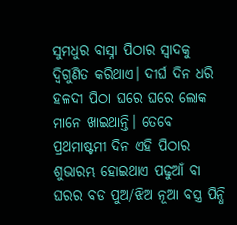ସୁମଧୁର ବାସ୍ନା ପିଠାର ସ୍ବାଦକୁ ଦ୍ୱିଗୁଣିତ କରିଥାଏ। ଦୀର୍ଘ ଦିନ ଧରି ହଳଦୀ ପିଠା ଘରେ ଘରେ ଲୋକ ମାନେ ଖାଇଥାନ୍ତି। ତେବେ ପ୍ରଥମାଷ୍ଟମୀ ଦିନ ଏହି ପିଠାର ଶୁଭାରମ୍ଭ ହୋଇଥାଏ ପଢୁଆଁ ବା ଘରର ବଡ ପୁଅ/ଝିଅ ନୂଆ ବସ୍ତ୍ର ପିନ୍ଧି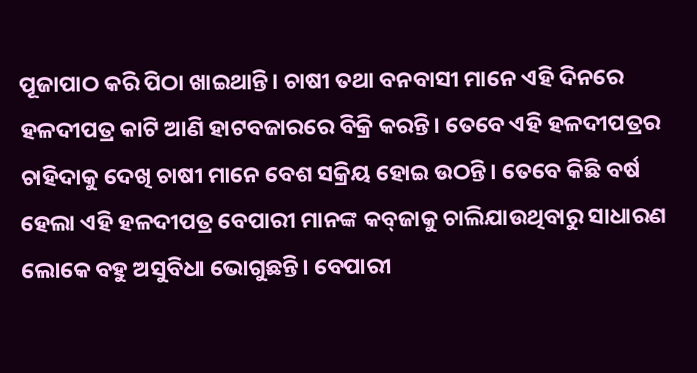ପୂଜାପାଠ କରି ପିଠା ଖାଇଥାନ୍ତି। ଚାଷୀ ତଥା ବନବାସୀ ମାନେ ଏହି ଦିନରେ ହଳଦୀପତ୍ର କାଟି ଆଣି ହାଟବଜାରରେ ବିକ୍ରି କରନ୍ତି। ତେବେ ଏହି ହଳଦୀପତ୍ରର ଚାହିଦାକୁ ଦେଖି ଚାଷୀ ମାନେ ବେଶ ସକ୍ରିୟ ହୋଇ ଉଠନ୍ତି। ତେବେ କିଛି ବର୍ଷ ହେଲା ଏହି ହଳଦୀପତ୍ର ବେପାରୀ ମାନଙ୍କ କବ୍‌ଜାକୁ ଚାଲିଯାଉଥିବାରୁ ସାଧାରଣ ଲୋକେ ବହୁ ଅସୁବିଧା ଭୋଗୁଛନ୍ତି। ବେପାରୀ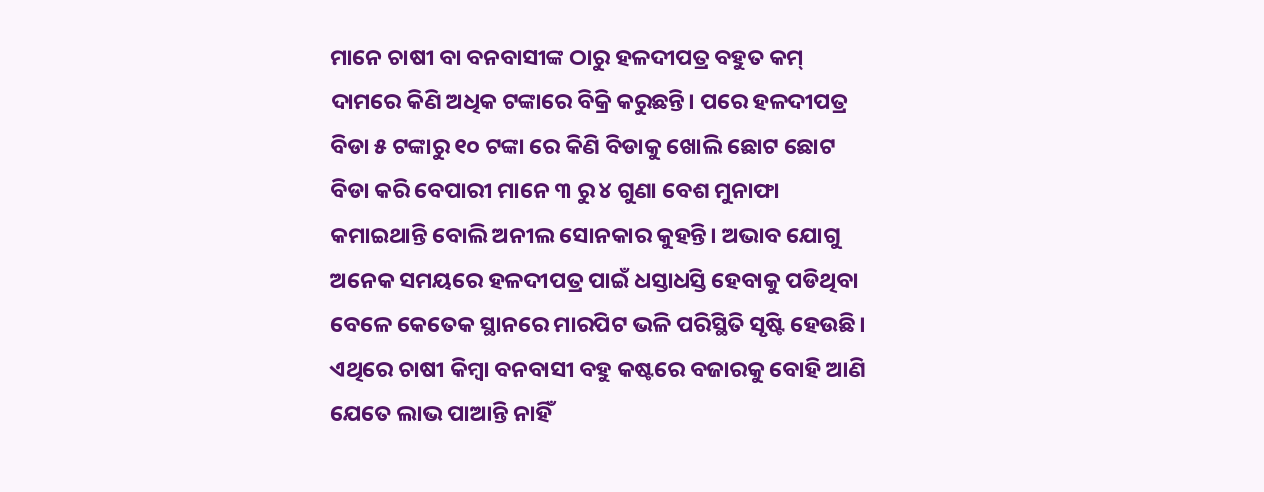ମାନେ ଚାଷୀ ବା ବନବାସୀଙ୍କ ଠାରୁ ହଳଦୀପତ୍ର ବହୁତ କମ୍‌ ଦାମରେ କିଣି ଅଧିକ ଟଙ୍କାରେ ବିକ୍ରି କରୁଛନ୍ତି। ପରେ ହଳଦୀପତ୍ର ବିଡା ୫ ଟଙ୍କାରୁ ୧୦ ଟଙ୍କା ରେ କିଣି ବିଡାକୁ ଖୋଲି ଛୋଟ ଛୋଟ ବିଡା କରି ବେପାରୀ ମାନେ ୩ ରୁ ୪ ଗୁଣା ବେଶ ମୁନାଫା କମାଇଥାନ୍ତି ବୋଲି ଅନୀଲ ସୋନକାର କୁହନ୍ତି। ଅଭାବ ଯୋଗୁ ଅନେକ ସମୟରେ ହଳଦୀପତ୍ର ପାଇଁ ଧସ୍ତାଧସ୍ତି ହେବାକୁ ପଡିଥିବା ବେଳେ କେତେକ ସ୍ଥାନରେ ମାରପିଟ ଭଳି ପରିସ୍ଥିତି ସୃଷ୍ଟି ହେଉଛି। ଏଥିରେ ଚାଷୀ କିମ୍ବା ବନବାସୀ ବହୁ କଷ୍ଟରେ ବଜାରକୁ ବୋହି ଆଣି ଯେତେ ଲାଭ ପାଆନ୍ତି ନାହିଁ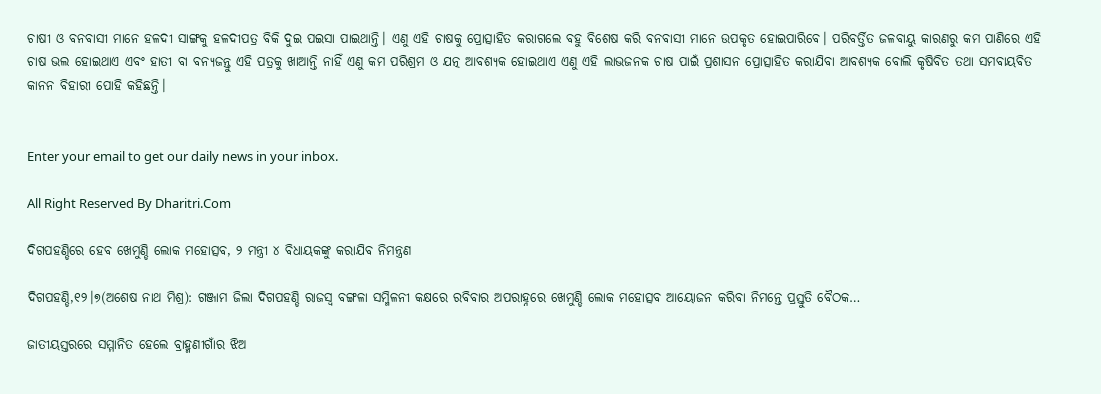ଚାଷୀ ଓ ବନବାସୀ ମାନେ ହଳଦୀ ସାଙ୍ଗକୁ ହଳଦୀପତ୍ର ବିକି ଦୁଇ ପଇସା ପାଇଥାନ୍ତି। ଏଣୁ ଏହି ଚାଷକୁ ପ୍ରୋତ୍ସାହିତ କରାଗଲେ ବହୁ ବିଶେଷ କରି ବନବାସୀ ମାନେ ଉପକୃତ ହୋଇପାରିବେ। ପରିବର୍ତ୍ତିତ ଜଳବାୟୁ କାରଣରୁ କମ ପାଣିରେ ଏହି ଚାଷ ଭଲ ହୋଇଥାଏ ଏବଂ ହାତୀ ବା ବନ୍ୟଜନ୍ତୁ ଏହି ପତ୍ରକୁ ଖାଆନ୍ତି ନାହିଁ ଏଣୁ କମ ପରିଶ୍ରମ ଓ ଯତ୍ନ ଆବଶ୍ୟକ ହୋଇଥାଏ ଏଣୁ ଏହି ଲାଭଜନକ ଚାଷ ପାଇଁ ପ୍ରଶାସନ ପ୍ରୋତ୍ସାହିତ କରାଯିବା ଆବଶ୍ୟକ ବୋଲି କୃଷିବିତ ତଥା ସମବାୟବିତ କାନନ ବିହାରୀ ପୋହି କହିଛନ୍ତି।


Enter your email to get our daily news in your inbox.

All Right Reserved By Dharitri.Com

ଦିଗପହଣ୍ଡିରେ ହେବ ଖେମୁଣ୍ଡି ଲୋକ ମହୋତ୍ସବ, ୨ ମନ୍ତ୍ରୀ ୪ ବିଧାୟକଙ୍କୁ କରାଯିବ ନିମନ୍ତ୍ରଣ

ଦିଗପହଣ୍ଡି,୧୨।୭(ଅଶେଷ ନାଥ ମିଶ୍ର): ଗଞ୍ଜାମ ଜିଲା ଦିଗପହଣ୍ଡି ରାଜସ୍ବ ବଙ୍ଗଳା ସମ୍ମିଳନୀ କକ୍ଷରେ ରବିବାର ଅପରାହ୍ନରେ ଖେମୁଣ୍ଡି ଲୋକ ମହୋତ୍ସବ ଆୟୋଜନ କରିବା ନିମନ୍ତେ ପ୍ରସ୍ତୁତି ବୈଠକ…

ଜାତୀୟସ୍ତରରେ ସମ୍ମାନିତ ହେଲେ ବ୍ରାହ୍ମଣୀଗାଁର ଝିଅ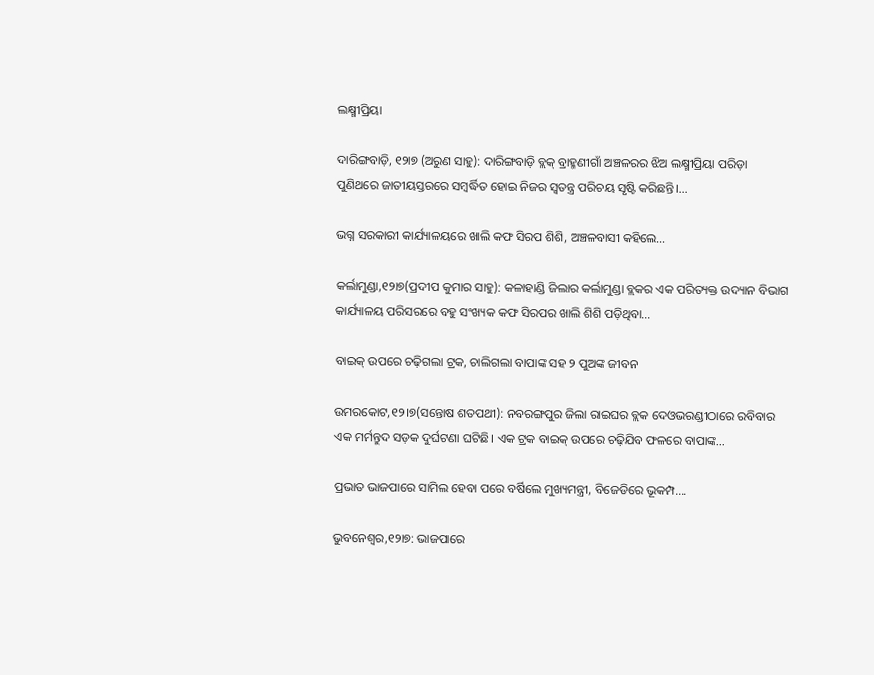ଲକ୍ଷ୍ମୀପ୍ରିୟା

ଦାରିଙ୍ଗବାଡ଼ି, ୧୨ା୭ (ଅରୁଣ ସାହୁ): ଦାରିଙ୍ଗବାଡ଼ି ବ୍ଲକ୍‌ ବ୍ରାହ୍ମଣୀଗାଁ ଅଞ୍ଚଳରର ଝିଅ ଲକ୍ଷ୍ମୀପ୍ରିୟା ପରିଡ଼ା ପୁଣିଥରେ ଜାତୀୟସ୍ତରରେ ସମ୍ବର୍ଦ୍ଧିତ ହୋଇ ନିଜର ସ୍ବତନ୍ତ୍ର ପରିଚୟ ସୃଷ୍ଟି କରିଛନ୍ତି।…

ଭଗ୍ନ ସରକାରୀ କାର୍ଯ୍ୟାଳୟରେ ଖାଲି କଫ ସିରପ ଶିଶି, ଅଞ୍ଚଳବାସୀ କହିଲେ…

କର୍ଲାମୁଣ୍ଡା,୧୨ା୭(ପ୍ରଦୀପ କୁମାର ସାହୁ): କଳାହାଣ୍ଡି ଜିଲାର କର୍ଲାମୁଣ୍ଡା ବ୍ଲକର ଏକ ପରିତ୍ୟକ୍ତ ଉଦ୍ୟାନ ବିଭାଗ କାର୍ଯ୍ୟାଳୟ ପରିସରରେ ବହୁ ସଂଖ୍ୟକ କଫ ସିରପର ଖାଲି ଶିଶି ପଡ଼ିଥିବା…

ବାଇକ୍‌ ଉପରେ ଚଢ଼ିଗଲା ଟ୍ରକ, ଚାଲିଗଲା ବାପାଙ୍କ ସହ ୨ ପୁଅଙ୍କ ଜୀବନ

ଉମରକୋଟ,୧୨।୭(ସନ୍ତୋଷ ଶତପଥୀ): ନବରଙ୍ଗପୁର ଜିଲା ରାଇଘର ବ୍ଲକ ଦେଓଭରଣ୍ଡୀଠାରେ ରବିବାର ଏକ ମର୍ମନ୍ତୁଦ ସଡ଼କ ଦୁର୍ଘଟଣା ଘଟିଛି। ଏକ ଟ୍ରକ ବାଇକ୍‌ ଉପରେ ଚଢ଼ିଯିବ ଫଳରେ ବାପାଙ୍କ…

ପ୍ରଭାତ ଭାଜପାରେ ସାମିଲ ହେବା ପରେ ବର୍ଷିଲେ ମୁଖ୍ୟମନ୍ତ୍ରୀ, ବିଜେଡିରେ ଭୂକମ୍ପ….

ଭୁବନେଶ୍ବର,୧୨ା୭: ଭାଜପାରେ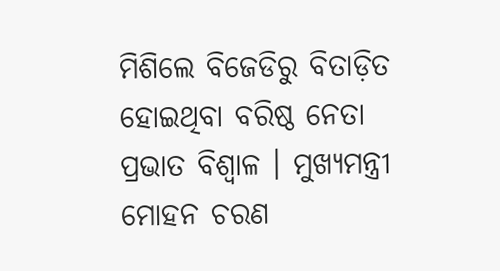ମିଶିଲେ ବିଜେଡିରୁ ବିତାଡ଼ିତ ହୋଇଥିବା ବରିଷ୍ଠ ନେତା ପ୍ରଭାତ ବିଶ୍ୱାଳ । ମୁଖ୍ୟମନ୍ତ୍ରୀ ମୋହନ ଚରଣ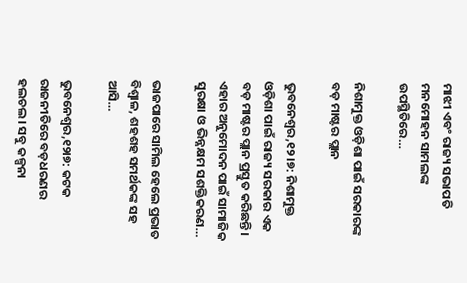ମାଝୀ ଏବଂ ରାଜ୍ୟ ସଭାପତି ମନମୋହନ ସାମଲଙ୍କ ଉପସ୍ଥିତିରେ…

ନିଶାମୁକ୍ତ ଓଡ଼ିଶା ପାଇଁ ସରକାରଙ୍କ ବଡ଼ ମାଷ୍ଟର ପ୍ଲାନ

ଭୁବନେଶ୍ୱର,୧୨।୭: ନିଶାମୁକ୍ତ ଓଡ଼ିଶା ପାଇଁ ରାଜ୍ୟ ସରକାର ଏକ ବଡ଼ ମାଷ୍ଟର ପ୍ଲାନ ପ୍ରସ୍ତୁତ କରିଛନ୍ତି। ଏହାର ଅନୁମୋଦନ ପାଇଁ ସାମାଜିକ ସୁରକ୍ଷା ଓ ଭିନ୍ନକ୍ଷମ ସଶକ୍ତିକରଣ…

ଭାଜପାରେ ସାମିଲ ହେଲେ ପ୍ରଭାତ ବିଶ୍ୱାଳ, ଶହଶହ ସମର୍ଥକଙ୍କ ସହ ଆସି…

ଭୁବନେଶ୍ୱର,୧୨ା୭: କଟକ ରାଜନୀତିରେ ବଡ଼ଧରଣର ହଲଚଲ। ସବୁ କଳ୍ପନା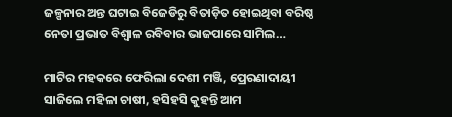ଜଳ୍ପନାର ଅନ୍ତ ଘଟାଇ ବିଜେଡିରୁ ବିତାଡ଼ିତ ହୋଇଥିବା ବରିଷ୍ଠ ନେତା ପ୍ରଭାତ ବିଶ୍ୱାଳ ରବିବାର ଭାଜପାରେ ସାମିଲ…

ମାଟିର ମହକରେ ଫେରିଲା ଦେଶୀ ମଞ୍ଜି, ପ୍ରେରଣାଦାୟୀ ସାଜିଲେ ମହିଳା ଚାଷୀ, ହସିହସି କୁହନ୍ତି ଆମ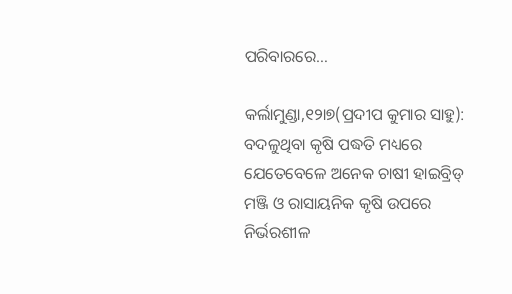ପରିବାରରେ…

କର୍ଲାମୁଣ୍ଡା,୧୨ା୭(ପ୍ରଦୀପ କୁମାର ସାହୁ): ବଦଳୁଥିବା କୃଷି ପଦ୍ଧତି ମଧ୍ୟରେ ଯେତେବେଳେ ଅନେକ ଚାଷୀ ହାଇବ୍ରିଡ୍‌ ମଞ୍ଜି ଓ ରାସାୟନିକ କୃଷି ଉପରେ ନିର୍ଭରଶୀଳ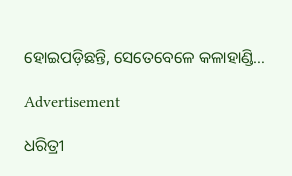ହୋଇପଡ଼ିଛନ୍ତି, ସେତେବେଳେ କଳାହାଣ୍ଡି…

Advertisement

ଧରିତ୍ରୀ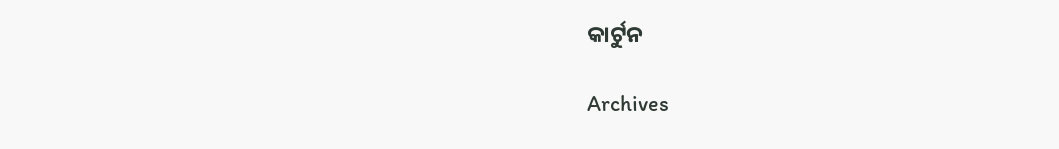କାର୍ଟୁନ

Archives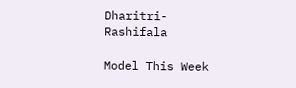Dharitri-Rashifala

Model This Week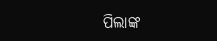ପିଲାଙ୍କ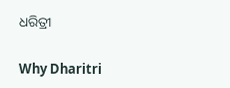ଧରିତ୍ରୀ

Why Dharitri